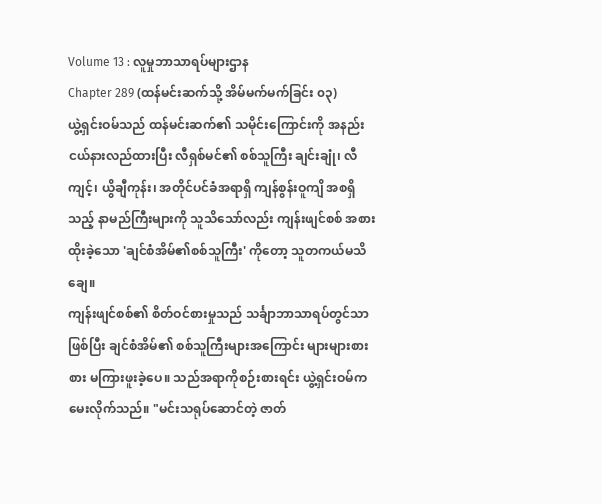Volume 13 : လူမှုဘာသာရပ်များဌာန
Chapter 289 (ထန်မင်းဆက်သို့ အိမ်မက်မက်ခြင်း ၀၃)
ယွဲ့ရှင်းဝမ်သည် ထန်မင်းဆက်၏ သမိုင်းကြောင်းကို အနည်းငယ်နားလည်ထားပြီး လီရှစ်မင်၏ စစ်သူကြီး ချင်းချုံ၊ လီကျင့်၊ ယွိချီကုန်း၊ အတိုင်ပင်ခံအရာရှိ ကျန်စွန်းဝူကျိ အစရှိသည့် နာမည်ကြီးများကို သူသိသော်လည်း ကျန်းဖျင်စစ် အစားထိုးခဲ့သော 'ချင်စံအိမ်၏စစ်သူကြီး' ကိုတော့ သူတကယ်မသိချေ။
ကျန်းဖျင်စစ်၏ စိတ်ဝင်စားမှုသည် သင်္ချာဘာသာရပ်တွင်သာဖြစ်ပြီး ချင်စံအိမ်၏ စစ်သူကြီးများအကြောင်း များများစားစား မကြားဖူးခဲ့ပေ။ သည်အရာကိုစဉ်းစားရင်း ယွဲ့ရှင်းဝမ်က မေးလိုက်သည်။ "မင်းသရုပ်ဆောင်တဲ့ ဇာတ်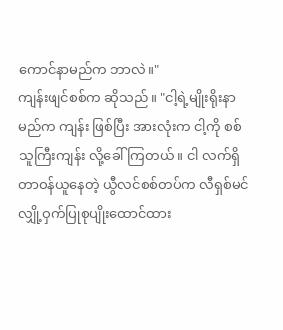ကောင်နာမည်က ဘာလဲ။"
ကျန်းဖျင်စစ်က ဆိုသည်။ "ငါ့ရဲ့မျိုးရိုးနာမည်က ကျန်း ဖြစ်ပြီး အားလုံးက ငါ့ကို စစ်သူကြီးကျန်း လို့ခေါ်ကြတယ်။ ငါ လက်ရှိ တာဝန်ယူနေတဲ့ ယွီလင်စစ်တပ်က လီရှစ်မင် လျှို့ဝှက်ပြုစုပျိုးထောင်ထား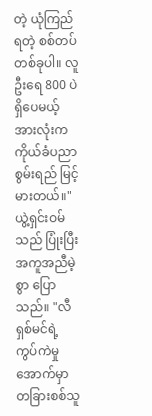တဲ့ ယုံကြည်ရတဲ့ စစ်တပ်တစ်ခုပါ။ လူဦးရေ 800 ပဲ ရှိပေမယ့် အားလုံးက ကိုယ်ခံပညာစွမ်းရည် မြင့်မားတယ်။"
ယွဲ့ရှင်းဝမ်သည် ပြုံးပြီး အကူအညီမဲ့စွာ ပြောသည်။ "လီရှစ်မင်ရဲ့ ကွပ်ကဲမှုအောက်မှာ တခြားစစ်သူ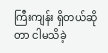ကြီးကျန်း ရှိတယ်ဆိုတာ ငါမသိခဲ့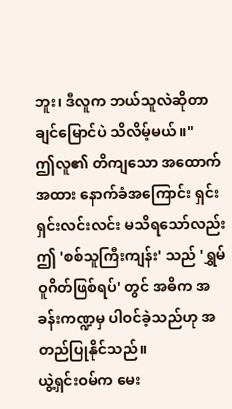ဘူး၊ ဒီလူက ဘယ်သူလဲဆိုတာ ချင်မြောင်ပဲ သိလိမ့်မယ်။"
ဤလူ၏ တိကျသော အထောက်အထား နောက်ခံအကြောင်း ရှင်းရှင်းလင်းလင်း မသိရသော်လည်း ဤ 'စစ်သူကြီးကျန်း' သည် 'ရွှမ်ဝူဂိတ်ဖြစ်ရပ်' တွင် အဓိက အခန်းကဏ္ဍမှ ပါဝင်ခဲ့သည်ဟု အတည်ပြုနိုင်သည်။
ယွဲ့ရှင်းဝမ်က မေး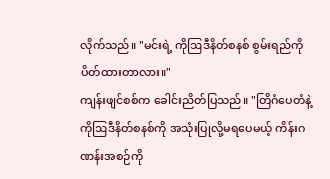လိုက်သည်။ "မင်းရဲ့ ကိုဩဒီနိတ်စနစ် စွမ်းရည်ကို ပိတ်ထားတာလား။"
ကျန်းဖျင်စစ်က ခေါင်းညိတ်ပြသည်။ "တြိဂံပေတံနဲ့ ကိုဩဒီနိတ်စနစ်ကို အသုံးပြုလို့မရပေမယ့် ကိန်းဂဏန်းအစဉ်ကို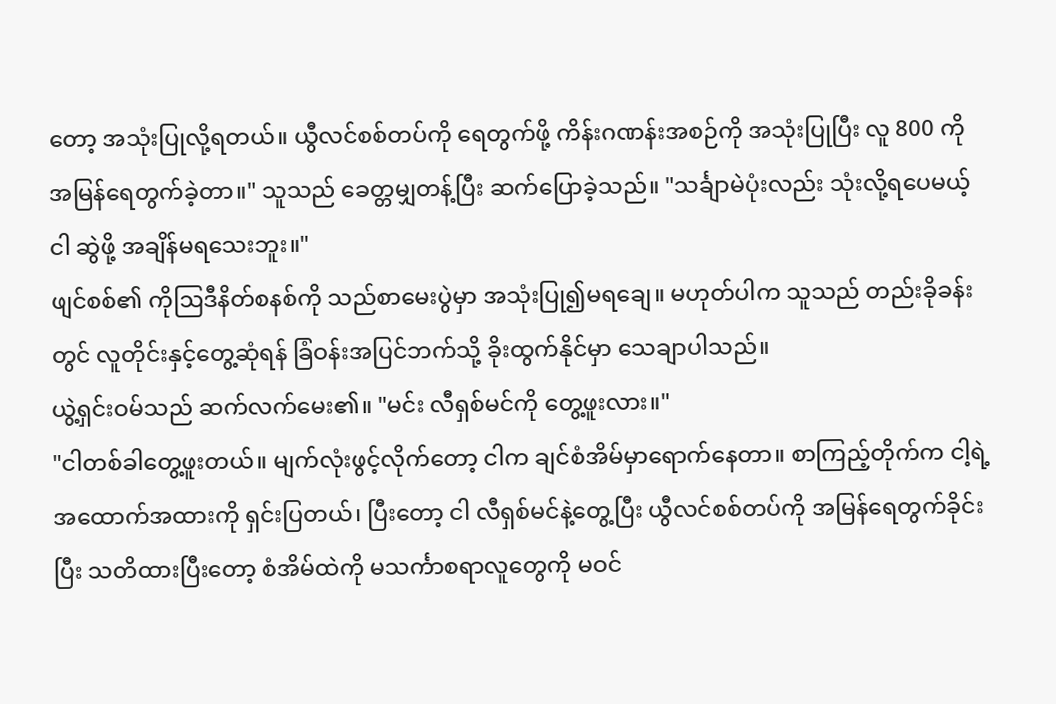တော့ အသုံးပြုလို့ရတယ်။ ယွီလင်စစ်တပ်ကို ရေတွက်ဖို့ ကိန်းဂဏန်းအစဉ်ကို အသုံးပြုပြီး လူ 800 ကို အမြန်ရေတွက်ခဲ့တာ။" သူသည် ခေတ္တမျှတန့်ပြီး ဆက်ပြောခဲ့သည်။ "သင်္ချာမဲပုံးလည်း သုံးလို့ရပေမယ့် ငါ ဆွဲဖို့ အချိန်မရသေးဘူး။"
ဖျင်စစ်၏ ကိုဩဒီနိတ်စနစ်ကို သည်စာမေးပွဲမှာ အသုံးပြု၍မရချေ။ မဟုတ်ပါက သူသည် တည်းခိုခန်းတွင် လူတိုင်းနှင့်တွေ့ဆုံရန် ခြံဝန်းအပြင်ဘက်သို့ ခိုးထွက်နိုင်မှာ သေချာပါသည်။
ယွဲ့ရှင်းဝမ်သည် ဆက်လက်မေး၏။ "မင်း လီရှစ်မင်ကို တွေ့ဖူးလား။"
"ငါတစ်ခါတွေ့ဖူးတယ်။ မျက်လုံးဖွင့်လိုက်တော့ ငါက ချင်စံအိမ်မှာရောက်နေတာ။ စာကြည့်တိုက်က ငါ့ရဲ့အထောက်အထားကို ရှင်းပြတယ်၊ ပြီးတော့ ငါ လီရှစ်မင်နဲ့တွေ့ပြီး ယွီလင်စစ်တပ်ကို အမြန်ရေတွက်ခိုင်းပြီး သတိထားပြီးတော့ စံအိမ်ထဲကို မသင်္ကာစရာလူတွေကို မဝင်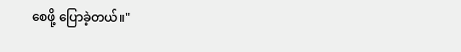စေဖို့ ပြောခဲ့တယ်။"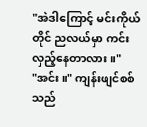"အဲဒါကြောင့် မင်းကိုယ်တိုင် ညလယ်မှာ ကင်းလှည့်နေတာလား။"
"အင်း။" ကျန်းဖျင်စစ်သည်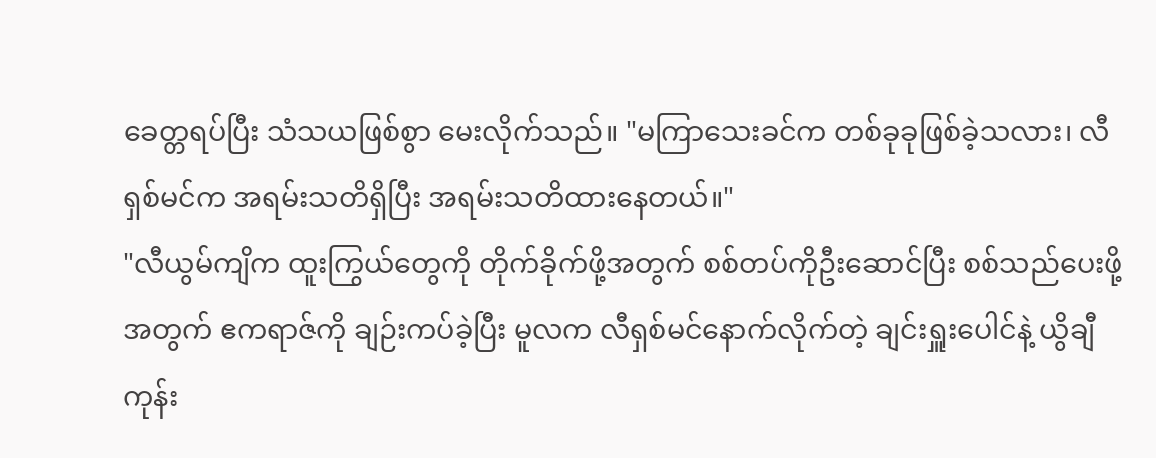ခေတ္တရပ်ပြီး သံသယဖြစ်စွာ မေးလိုက်သည်။ "မကြာသေးခင်က တစ်ခုခုဖြစ်ခဲ့သလား၊ လီရှစ်မင်က အရမ်းသတိရှိပြီး အရမ်းသတိထားနေတယ်။"
"လီယွမ်ကျိက ထူးကြွယ်တွေကို တိုက်ခိုက်ဖို့အတွက် စစ်တပ်ကိုဦးဆောင်ပြီး စစ်သည်ပေးဖို့အတွက် ဧကရာဇ်ကို ချဉ်းကပ်ခဲ့ပြီး မူလက လီရှစ်မင်နောက်လိုက်တဲ့ ချင်းရှူးပေါင်နဲ့ ယွိချီကုန်း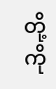တို့ကို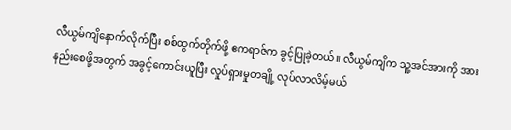လီယွမ်ကျိနောက်လိုက်ပြီး စစ်ထွက်တိုက်ဖို့ ဧကရာဇ်က ခွင့်ပြုခဲ့တယ်။ လီယွမ်ကျိက သူ့အင်အားကို အားနည်းစေဖို့အတွက် အခွင့်ကောင်းယူပြီး လှုပ်ရှားမှုတချို့ လုပ်လာလိမ့်မယ်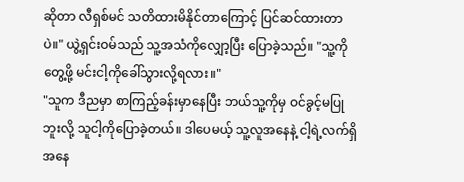ဆိုတာ လီရှစ်မင် သတိထားမိနိုင်တာကြောင့် ပြင်ဆင်ထားတာပဲ။" ယွဲ့ရှင်းဝမ်သည် သူ့အသံကိုလျှော့ပြီး ပြောခဲ့သည်။ "သူ့ကိုတွေ့ဖို့ မင်းငါ့ကိုခေါ်သွားလို့ရလား။"
"သူက ဒီညမှာ စာကြည့်ခန်းမှာနေပြီး ဘယ်သူ့ကိုမှ ဝင်ခွင့်မပြုဘူးလို့ သူငါ့ကိုပြောခဲ့တယ်။ ဒါပေမယ့် သူ့လူအနေနဲ့ ငါ့ရဲ့လက်ရှိအနေ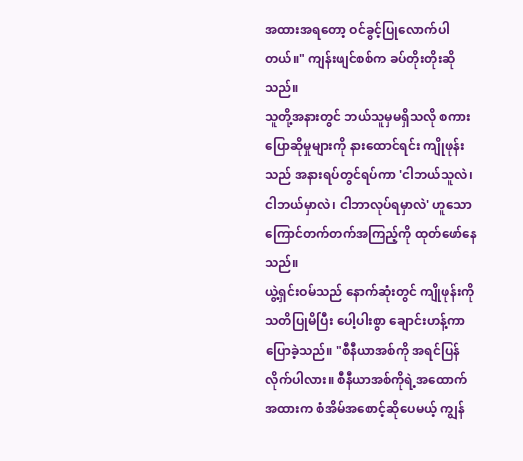အထားအရတော့ ဝင်ခွင့်ပြုလောက်ပါတယ်။" ကျန်းဖျင်စစ်က ခပ်တိုးတိုးဆိုသည်။
သူတို့အနားတွင် ဘယ်သူမှမရှိသလို စကားပြောဆိုမှုများကို နားထောင်ရင်း ကျိုဖုန်းသည် အနားရပ်တွင်ရပ်ကာ 'ငါဘယ်သူလဲ၊ ငါဘယ်မှာလဲ၊ ငါဘာလုပ်ရမှာလဲ' ဟူသော ကြောင်တက်တက်အကြည့်ကို ထုတ်ဖော်နေသည်။
ယွဲ့ရှင်းဝမ်သည် နောက်ဆုံးတွင် ကျိုဖုန်းကို သတိပြုမိပြီး ပေါ့ပါးစွာ ချောင်းဟန့်ကာ ပြောခဲ့သည်။ "စီနီယာအစ်ကို အရင်ပြန်လိုက်ပါလား။ စီနီယာအစ်ကိုရဲ့အထောက်အထားက စံအိမ်အစောင့်ဆိုပေမယ့် ကျွန်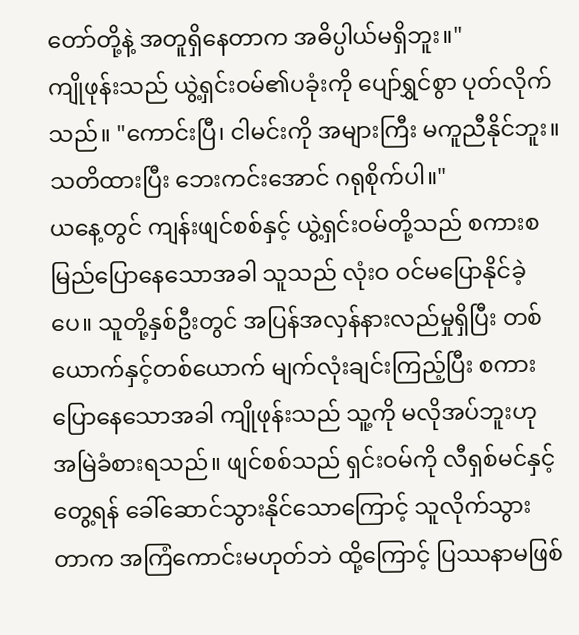တော်တို့နဲ့ အတူရှိနေတာက အဓိပ္ပါယ်မရှိဘူး။"
ကျိုဖုန်းသည် ယွဲ့ရှင်းဝမ်၏ပခုံးကို ပျော်ရွှင်စွာ ပုတ်လိုက်သည်။ "ကောင်းပြီ၊ ငါမင်းကို အများကြီး မကူညီနိုင်ဘူး။ သတိထားပြီး ဘေးကင်းအောင် ဂရုစိုက်ပါ။"
ယနေ့တွင် ကျန်းဖျင်စစ်နှင့် ယွဲ့ရှင်းဝမ်တို့သည် စကားစမြည်ပြောနေသောအခါ သူသည် လုံးဝ ဝင်မပြောနိုင်ခဲ့ပေ။ သူတို့နှစ်ဦးတွင် အပြန်အလှန်နားလည်မှုရှိပြီး တစ်ယောက်နှင့်တစ်ယောက် မျက်လုံးချင်းကြည့်ပြီး စကားပြောနေသောအခါ ကျိုဖုန်းသည် သူ့ကို မလိုအပ်ဘူးဟု အမြဲခံစားရသည်။ ဖျင်စစ်သည် ရှင်းဝမ်ကို လီရှစ်မင်နှင့်တွေ့ရန် ခေါ်ဆောင်သွားနိုင်သောကြောင့် သူလိုက်သွားတာက အကြံကောင်းမဟုတ်ဘဲ ထို့ကြောင့် ပြဿနာမဖြစ်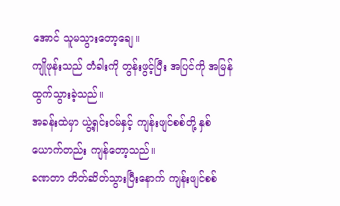အောင် သူမသွားတော့ချေ။
ကျိုဖုန်းသည် တံခါးကို တွန်းဖွင့်ပြီး အပြင်ကို အမြန်ထွက်သွားခဲ့သည်။
အခန်းထဲမှာ ယွဲ့ရှင်းဝမ်နှင့် ကျန်းဖျင်စစ်တို့ နှစ်ယောက်တည်း ကျန်တော့သည်။
ခဏတာ တိတ်ဆိတ်သွားပြီးနောက် ကျန်းဖျင်စစ်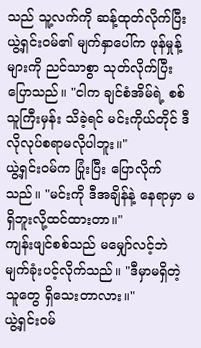သည် သူ့လက်ကို ဆန့်ထုတ်လိုက်ပြီး ယွဲ့ရှင်းဝမ်၏ မျက်နှာပေါ်က ဖုန်မှုန့်များကို ညင်သာစွာ သုတ်လိုက်ပြီး ပြောသည်။ "ငါက ချင်စံအိမ်ရဲ့ စစ်သူကြီးမှန်း သိခဲ့ရင် မင်းကိုယ်တိုင် ဒီလိုလုပ်စရာမလိုပါဘူး။"
ယွဲ့ရှင်းဝမ်က ပြုံးပြီး ပြောလိုက်သည်။ "မင်းကို ဒီအချိန်နဲ့ နေရာမှာ မရှိဘူးလို့ထင်ထားတာ။"
ကျန်းဖျင်စစ်သည် မမျှော်လင့်ဘဲ မျက်ခုံးပင့်လိုက်သည်။ "ဒီမှာမရှိတဲ့သူတွေ ရှိသေးတာလား။"
ယွဲ့ရှင်းဝမ်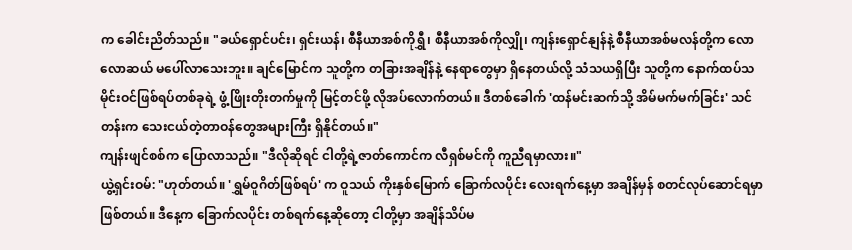က ခေါင်းညိတ်သည်။ "ခယ်ရှောင်ပင်း၊ ရှင်းယန်၊ စီနီယာအစ်ကိုရွှီ၊ စီနီယာအစ်ကိုလျှို၊ ကျန်းရှောင်နျန်နဲ့ စီနီယာအစ်မလန်တို့က လောလောဆယ် မပေါ်လာသေးဘူး။ ချင်မြောင်က သူတို့က တခြားအချိန်နဲ့ နေရာတွေမှာ ရှိနေတယ်လို့ သံသယရှိပြီး သူတို့က နောက်ထပ်သမိုင်းဝင်ဖြစ်ရပ်တစ်ခုရဲ့ ဖွံ့ဖြိုးတိုးတက်မှုကို မြင့်တင်ဖို့ လိုအပ်လောက်တယ်။ ဒီတစ်ခေါက် 'ထန်မင်းဆက်သို့ အိမ်မက်မက်ခြင်း' သင်တန်းက သေးငယ်တဲ့တာဝန်တွေအများကြီး ရှိနိုင်တယ်။"
ကျန်းဖျင်စစ်က ပြောလာသည်။ "ဒီလိုဆိုရင် ငါတို့ရဲ့ဇာတ်ကောင်က လီရှစ်မင်ကို ကူညီရမှာလား။"
ယွဲ့ရှင်းဝမ်: "ဟုတ်တယ်။ 'ရွှမ်ဝူဂိတ်ဖြစ်ရပ်' က ဝူသယ် ကိုးနှစ်မြောက် ခြောက်လပိုင်း လေးရက်နေ့မှာ အချိန်မှန် စတင်လုပ်ဆောင်ရမှာ ဖြစ်တယ်။ ဒီနေ့က ခြောက်လပိုင်း တစ်ရက်နေ့ဆိုတော့ ငါတို့မှာ အချိန်သိပ်မ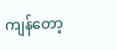ကျန်တော့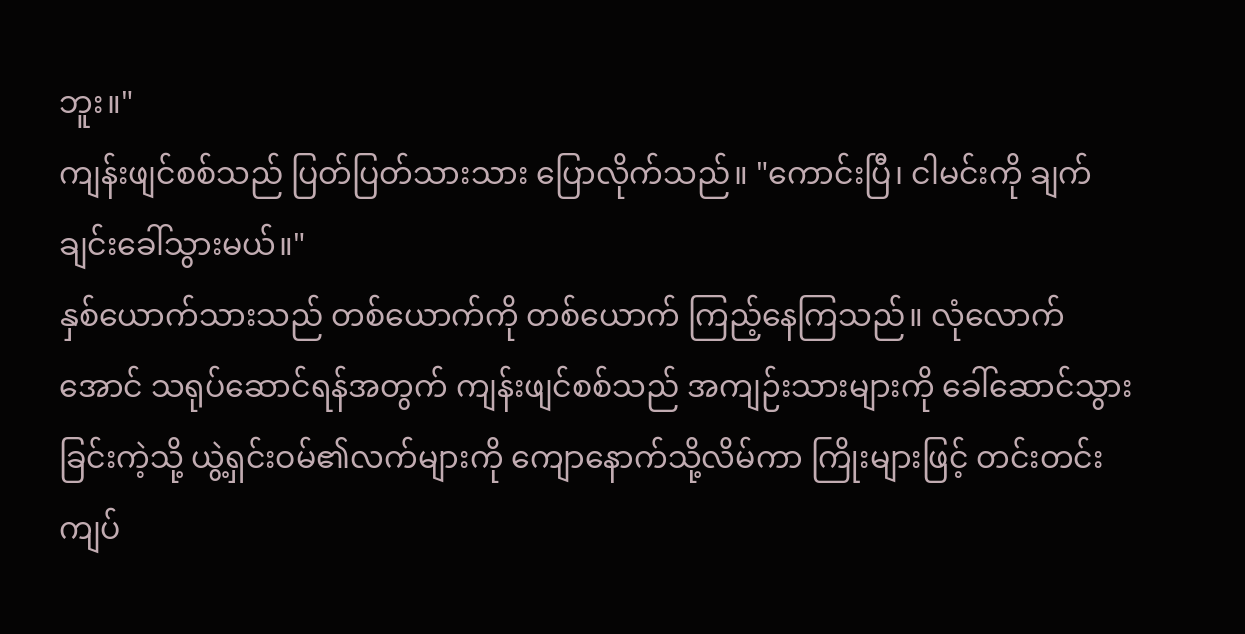ဘူး။"
ကျန်းဖျင်စစ်သည် ပြတ်ပြတ်သားသား ပြောလိုက်သည်။ "ကောင်းပြီ၊ ငါမင်းကို ချက်ချင်းခေါ်သွားမယ်။"
နှစ်ယောက်သားသည် တစ်ယောက်ကို တစ်ယောက် ကြည့်နေကြသည်။ လုံလောက်အောင် သရုပ်ဆောင်ရန်အတွက် ကျန်းဖျင်စစ်သည် အကျဉ်းသားများကို ခေါ်ဆောင်သွားခြင်းကဲ့သို့ ယွဲ့ရှင်းဝမ်၏လက်များကို ကျောနောက်သို့လိမ်ကာ ကြိုးများဖြင့် တင်းတင်းကျပ်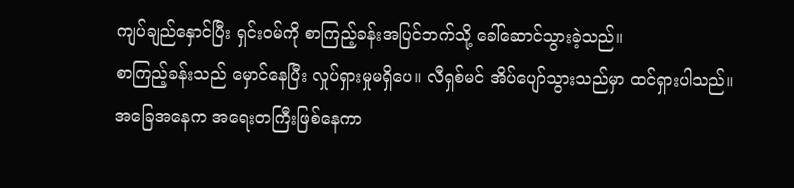ကျပ်ချည်နှောင်ပြီး ရှင်းဝမ်ကို စာကြည့်ခန်းအပြင်ဘက်သို့ ခေါ်ဆောင်သွားခဲ့သည်။
စာကြည့်ခန်းသည် မှောင်နေပြီး လှုပ်ရှားမှုမရှိပေ။ လီရှစ်မင် အိပ်ပျော်သွားသည်မှာ ထင်ရှားပါသည်။
အခြေအနေက အရေးတကြီးဖြစ်နေကာ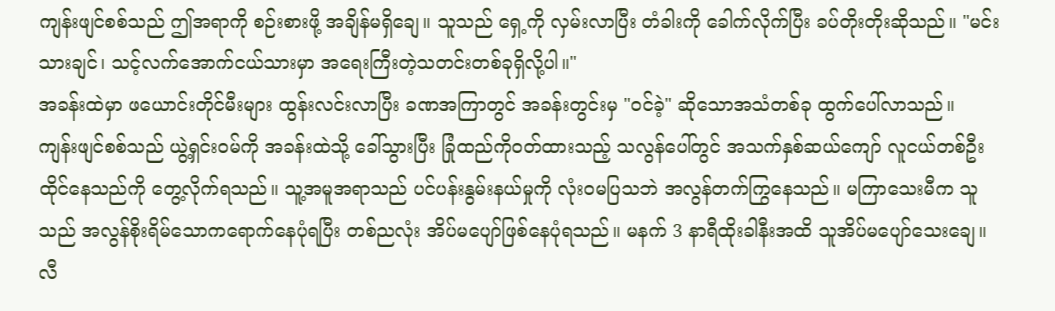ကျန်းဖျင်စစ်သည် ဤအရာကို စဉ်းစားဖို့ အချိန်မရှိချေ။ သူသည် ရှေ့ကို လှမ်းလာပြီး တံခါးကို ခေါက်လိုက်ပြီး ခပ်တိုးတိုးဆိုသည်။ "မင်းသားချင်၊ သင့်လက်အောက်ငယ်သားမှာ အရေးကြီးတဲ့သတင်းတစ်ခုရှိလို့ပါ။"
အခန်းထဲမှာ ဖယောင်းတိုင်မီးများ ထွန်းလင်းလာပြီး ခဏအကြာတွင် အခန်းတွင်းမှ "ဝင်ခဲ့" ဆိုသောအသံတစ်ခု ထွက်ပေါ်လာသည်။
ကျန်းဖျင်စစ်သည် ယွဲ့ရှင်းဝမ်ကို အခန်းထဲသို့ ခေါ်သွားပြီး ခြုံထည်ကိုဝတ်ထားသည့် သလွန်ပေါ်တွင် အသက်နှစ်ဆယ်ကျော် လူငယ်တစ်ဦး ထိုင်နေသည်ကို တွေ့လိုက်ရသည်။ သူ့အမူအရာသည် ပင်ပန်းနွမ်းနယ်မှုကို လုံးဝမပြသဘဲ အလွန်တက်ကြွနေသည်။ မကြာသေးမီက သူသည် အလွန်စိုးရိမ်သောကရောက်နေပုံရပြီး တစ်ညလုံး အိပ်မပျော်ဖြစ်နေပုံရသည်။ မနက် 3 နာရီထိုးခါနီးအထိ သူအိပ်မပျော်သေးချေ။
လီ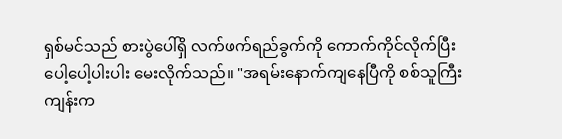ရှစ်မင်သည် စားပွဲပေါ်ရှိ လက်ဖက်ရည်ခွက်ကို ကောက်ကိုင်လိုက်ပြီး ပေါ့ပေါ့ပါးပါး မေးလိုက်သည်။ "အရမ်းနောက်ကျနေပြီကို စစ်သူကြီးကျန်းက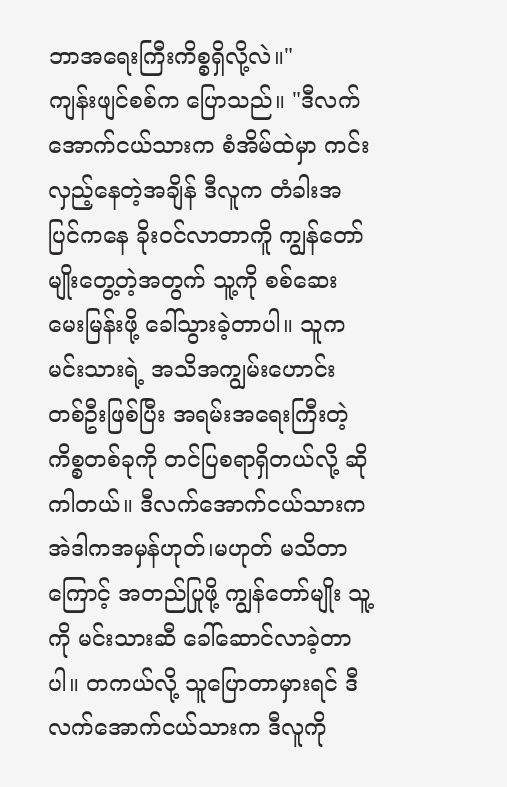ဘာအရေးကြီးကိစ္စရှိလို့လဲ။"
ကျန်းဖျင်စစ်က ပြောသည်။ "ဒီလက်အောက်ငယ်သားက စံအိမ်ထဲမှာ ကင်းလှည့်နေတဲ့အချိန် ဒီလူက တံခါးအပြင်ကနေ ခိုးဝင်လာတာကိူ ကျွန်တော်မျိုးတွေ့တဲ့အတွက် သူ့ကို စစ်ဆေးမေးမြန်းဖို့ ခေါ်သွားခဲ့တာပါ။ သူက မင်းသားရဲ့ အသိအကျွမ်းဟောင်းတစ်ဦးဖြစ်ပြီး အရမ်းအရေးကြီးတဲ့ ကိစ္စတစ်ခုကို တင်ပြစရာရှိတယ်လို့ ဆိုကါတယ်။ ဒီလက်အောက်ငယ်သားက အဲဒါကအမှန်ဟုတ်၊မဟုတ် မသိတာကြောင့် အတည်ပြုဖို့ ကျွန်တော်မျိုး သူ့ကို မင်းသားဆီ ခေါ်ဆောင်လာခဲ့တာပါ။ တကယ်လို့ သူပြောတာမှားရင် ဒီလက်အောက်ငယ်သားက ဒီလူကို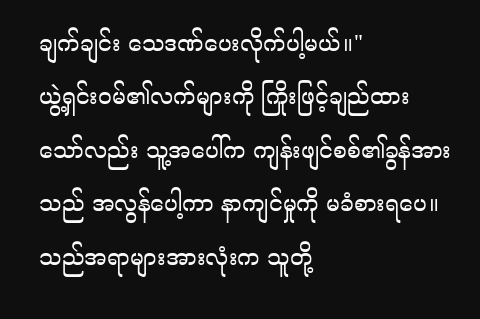ချက်ချင်း သေဒဏ်ပေးလိုက်ပါ့မယ်။"
ယွဲ့ရှင်းဝမ်၏လက်များကို ကြိုးဖြင့်ချည်ထားသော်လည်း သူ့အပေါ်က ကျန်းဖျင်စစ်၏ခွန်အားသည် အလွန်ပေါ့ကာ နာကျင်မှုကို မခံစားရပေ။ သည်အရာများအားလုံးက သူတို့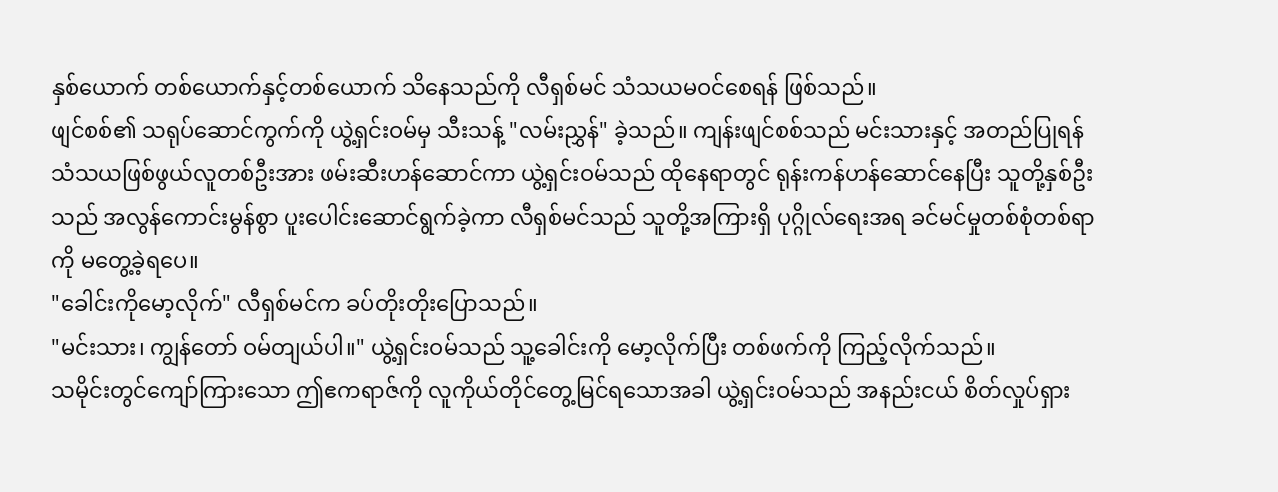နှစ်ယောက် တစ်ယောက်နှင့်တစ်ယောက် သိနေသည်ကို လီရှစ်မင် သံသယမဝင်စေရန် ဖြစ်သည်။
ဖျင်စစ်၏ သရုပ်ဆောင်ကွက်ကို ယွဲ့ရှင်းဝမ်မှ သီးသန့် "လမ်းညွှန်" ခဲ့သည်။ ကျန်းဖျင်စစ်သည် မင်းသားနှင့် အတည်ပြုရန် သံသယဖြစ်ဖွယ်လူတစ်ဦးအား ဖမ်းဆီးဟန်ဆောင်ကာ ယွဲ့ရှင်းဝမ်သည် ထိုနေရာတွင် ရုန်းကန်ဟန်ဆောင်နေပြီး သူတို့နှစ်ဦးသည် အလွန်ကောင်းမွန်စွာ ပူးပေါင်းဆောင်ရွက်ခဲ့ကာ လီရှစ်မင်သည် သူတို့အကြားရှိ ပုဂ္ဂိုလ်ရေးအရ ခင်မင်မှုတစ်စုံတစ်ရာကို မတွေ့ခဲ့ရပေ။
"ခေါင်းကိုမော့လိုက်" လီရှစ်မင်က ခပ်တိုးတိုးပြောသည်။
"မင်းသား၊ ကျွန်တော် ဝမ်တျယ်ပါ။" ယွဲ့ရှင်းဝမ်သည် သူ့ခေါင်းကို မော့လိုက်ပြီး တစ်ဖက်ကို ကြည့်လိုက်သည်။
သမိုင်းတွင်ကျော်ကြားသော ဤဧကရာဇ်ကို လူကိုယ်တိုင်တွေ့မြင်ရသောအခါ ယွဲ့ရှင်းဝမ်သည် အနည်းငယ် စိတ်လှုပ်ရှား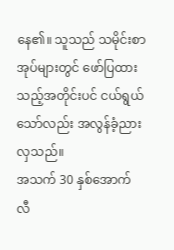နေ၏။ သူသည် သမိုင်းစာအုပ်များတွင် ဖော်ပြထားသည့်အတိုင်းပင် ငယ်ရွယ်သော်လည်း အလွန်ခံ့ညားလှသည်။
အသက် 30 နှစ်အောက် လီ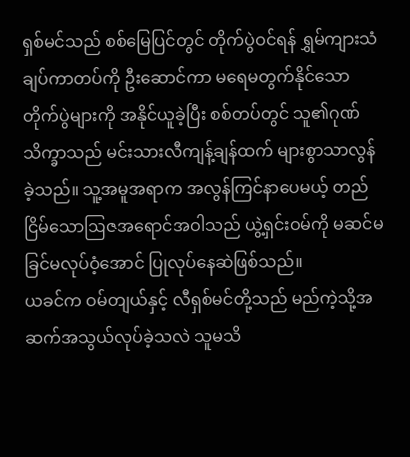ရှစ်မင်သည် စစ်မြေပြင်တွင် တိုက်ပွဲဝင်ရန် ရွှမ်ကျားသံချပ်ကာတပ်ကို ဦးဆောင်ကာ မရေမတွက်နိုင်သော တိုက်ပွဲများကို အနိုင်ယူခဲ့ပြီး စစ်တပ်တွင် သူ၏ဂုဏ်သိက္ခာသည် မင်းသားလီကျန့်ချန်ထက် များစွာသာလွန်ခဲ့သည်။ သူ့အမူအရာက အလွန်ကြင်နာပေမယ့် တည်ငြိမ်သောဩဇအရောင်အဝါသည် ယွဲ့ရှင်းဝမ်ကို မဆင်မခြင်မလုပ်ဝံ့အောင် ပြုလုပ်နေဆဲဖြစ်သည်။
ယခင်က ဝမ်တျယ်နှင့် လီရှစ်မင်တို့သည် မည်ကဲ့သို့အဆက်အသွယ်လုပ်ခဲ့သလဲ သူမသိ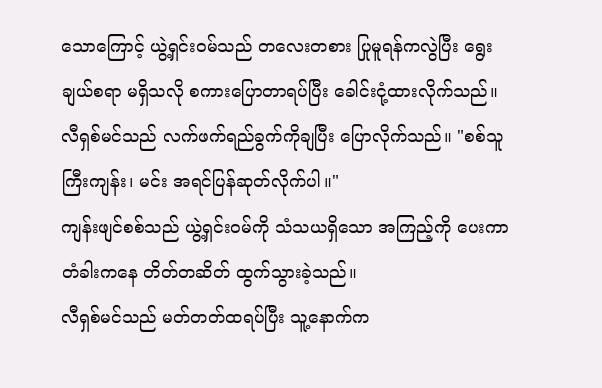သောကြောင့် ယွဲ့ရှင်းဝမ်သည် တလေးတစား ပြုမူရန်ကလွဲပြီး ရွေးချယ်စရာ မရှိသလို စကားပြောတာရပ်ပြီး ခေါင်းငုံ့ထားလိုက်သည်။
လီရှစ်မင်သည် လက်ဖက်ရည်ခွက်ကိုချပြီး ပြောလိုက်သည်။ "စစ်သူကြီးကျန်း၊ မင်း အရင်ပြန်ဆုတ်လိုက်ပါ။"
ကျန်းဖျင်စစ်သည် ယွဲ့ရှင်းဝမ်ကို သံသယရှိသော အကြည့်ကို ပေးကာ တံခါးကနေ တိတ်တဆိတ် ထွက်သွားခဲ့သည်။
လီရှစ်မင်သည် မတ်တတ်ထရပ်ပြီး သူ့နောက်က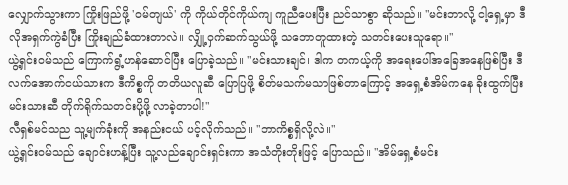လျှောက်သွားကာ ကြိုးဖြည်ဖို့ 'ဝမ်တျယ်' ကို ကိုယ်တိုင်ကိုယ်ကျ ကူညီပေးပြီး ညင်သာစွာ ဆိုသည်။ "မင်းဘာလို့ ငါ့ရှေ့မှာ ဒီလိုအရှက်ကွဲခံပြီး ကြိုးချည်ခံထားတာလဲ။ လျှို့ဝှက်ဆက်သွယ်ဖို့ သဘောတူထားတဲ့ သတင်းပေးသူရော။"
ယွဲ့ရှင်းဝမ်သည် ကြောက်ရွံ့ဟန်ဆောင်ပြီး ပြောခဲ့သည်။ "မင်းသားချင်၊ ဒါက တကယ့်ကို အရေးပေါ်အခြေအနေဖြစ်ပြီး ဒီလက်အောက်ငယ်သားက ဒီကိစ္စကို တတိယလူဆီ ပြောပြဖို့ စိတ်မသက်မသာဖြစ်တာကြောင့် အရှေ့စံအိမ်ကနေ ခိုးထွက်ပြီး မင်းသားဆီ တိုက်ရိုက်သတင်းပို့ဖို့ လာခဲ့တာပါ!"
လီရှစ်မင်သည သူ့မျက်ခုံးကို အနည်းငယ် ပင့်လိုက်သည်။ "ဘာကိစ္စရှိလို့လဲ။"
ယွဲ့ရှင်းဝမ်သည် ချောင်းဟန့်ပြီး သူ့လည်ချောင်းရှင်းကာ အသံတိုးတိုးဖြင့် ပြောသည်။ "အိမ်ရှေ့စံမင်း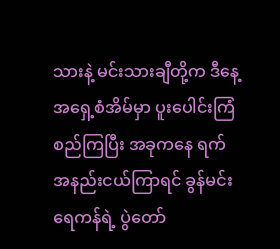သားနဲ့ မင်းသားချီတို့က ဒီနေ့ အရှေ့စံအိမ်မှာ ပူးပေါင်းကြံစည်ကြပြီး အခုကနေ ရက်အနည်းငယ်ကြာရင် ခွန်မင်းရေကန်ရဲ့ ပွဲတော်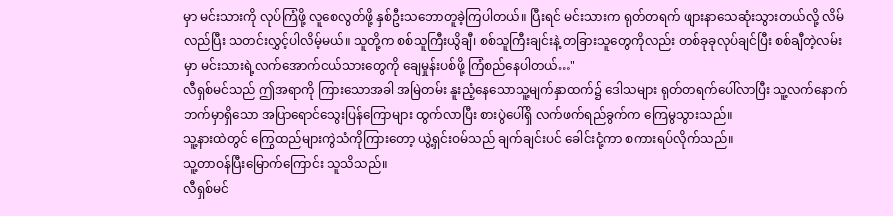မှာ မင်းသားကို လုပ်ကြံဖို့ လူစေလွတ်ဖို့ နှစ်ဦးသဘောတူခဲ့ကြပါတယ်။ ပြီးရင် မင်းသားက ရုတ်တရက် ဖျားနာသေဆုံးသွားတယ်လို့ လိမ်လည်ပြီး သတင်းလွှင့်ပါလိမ့်မယ်။ သူတို့က စစ်သူကြီးယွိချီ၊ စစ်သူကြီးချင်းနဲ့ တခြားသူတွေကိုလည်း တစ်ခုခုလုပ်ချင်ပြီး စစ်ချီတဲ့လမ်းမှာ မင်းသားရဲ့လက်အောက်ငယ်သားတွေကို ချေမှုန်းပစ်ဖို့ ကြံစည်နေပါတယ်…"
လီရှစ်မင်သည် ဤအရာကို ကြားသောအခါ အမြဲတမ်း နူးညံ့နေသောသူ့မျက်နှာထက်၌ ဒေါသများ ရုတ်တရက်ပေါ်လာပြီး သူ့လက်နောက်ဘက်မှာရှိသော အပြာရောင်သွေးပြန်ကြောများ ထွက်လာပြီး စားပွဲပေါ်ရှိ လက်ဖက်ရည်ခွက်က ကြေမွသွားသည်။
သူ့နားထဲတွင် ကြွေထည်များကွဲသံကိုကြားတော့ ယွဲ့ရှင်းဝမ်သည် ချက်ချင်းပင် ခေါင်းငုံ့ကာ စကားရပ်လိုက်သည်။
သူ့တာဝန်ပြီးမြောက်ကြောင်း သူသိသည်။
လီရှစ်မင်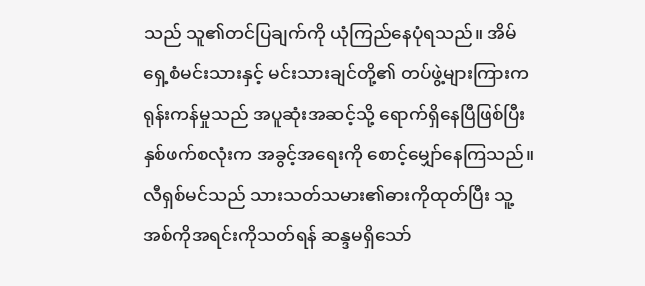သည် သူ၏တင်ပြချက်ကို ယုံကြည်နေပုံရသည်။ အိမ်ရှေ့စံမင်းသားနှင့် မင်းသားချင်တို့၏ တပ်ဖွဲ့များကြားက ရုန်းကန်မှုသည် အပူဆုံးအဆင့်သို့ ရောက်ရှိနေပြီဖြစ်ပြီး နှစ်ဖက်စလုံးက အခွင့်အရေးကို စောင့်မျှော်နေကြသည်။ လီရှစ်မင်သည် သားသတ်သမား၏ဓားကိုထုတ်ပြီး သူ့အစ်ကိုအရင်းကိုသတ်ရန် ဆန္ဒမရှိသော်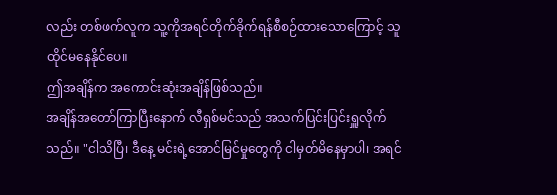လည်း တစ်ဖက်လူက သူ့ကိုအရင်တိုက်ခိုက်ရန်စီစဉ်ထားသောကြောင့် သူထိုင်မနေနိုင်ပေ။
ဤအချိန်က အကောင်းဆုံးအချိန်ဖြစ်သည်။
အချိန်အတော်ကြာပြီးနောက် လီရှစ်မင်သည် အသက်ပြင်းပြင်းရှူလိုက်သည်။ "ငါသိပြီ၊ ဒီနေ့ မင်းရဲ့အောင်မြင်မှုတွေကို ငါမှတ်မိနေမှာပါ၊ အရင်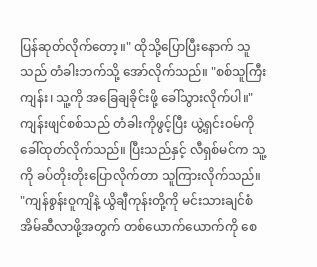ပြန်ဆုတ်လိုက်တော့။" ထိုသို့ပြောပြီးနောက် သူသည် တံခါးဘက်သို့ အော်လိုက်သည်။ "စစ်သူကြီးကျန်း၊ သူ့ကို အခြေချခိုင်းဖို့ ခေါ်သွားလိုက်ပါ။"
ကျန်းဖျင်စစ်သည် တံခါးကိုဖွင့်ပြီး ယွဲ့ရှင်းဝမ်ကို ခေါ်ထုတ်လိုက်သည်။ ပြီးသည်နှင့် လီရှစ်မင်က သူ့ကို ခပ်တိုးတိုးပြောလိုက်တာ သူကြားလိုက်သည်။ "ကျန်စွန်းဝူကျိနဲ့ ယွိချီကုန်းတို့ကို မင်းသားချင်စံအိမ်ဆီလာဖို့အတွက် တစ်ယောက်ယောက်ကို စေ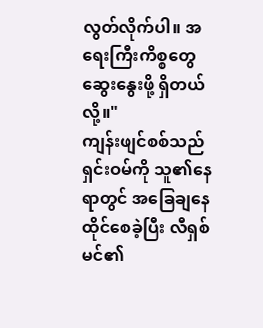လွတ်လိုက်ပါ။ အရေးကြီးကိစ္စတွေ ဆွေးနွေးဖို့ ရှိတယ်လို့။"
ကျန်းဖျင်စစ်သည် ရှင်းဝမ်ကို သူ၏နေရာတွင် အခြေချနေထိုင်စေခဲ့ပြီး လီရှစ်မင်၏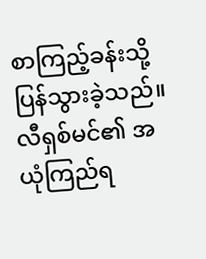စာကြည့်ခန်းသို့ ပြန်သွားခဲ့သည်။
လီရှစ်မင်၏ အယုံကြည်ရ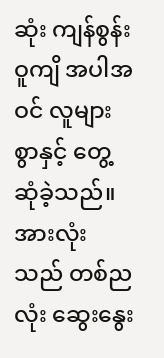ဆုံး ကျန်စွန်းဝူကျိ အပါအဝင် လူများစွာနှင့် တွေ့ဆုံခဲ့သည်။
အားလုံးသည် တစ်ညလုံး ဆွေးနွေး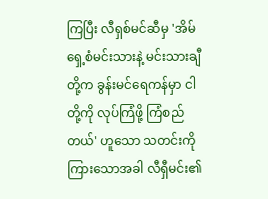ကြပြီး လီရှစ်မင်ဆီမှ 'အိမ်ရှေ့စံမင်းသားနဲ့ မင်းသားချီတို့က ခွန်းမင်ရေကန်မှာ ငါတို့ကို လုပ်ကြံဖို့ ကြံစည်တယ်' ဟူသော သတင်းကို ကြားသောအခါ လီရှီမင်း၏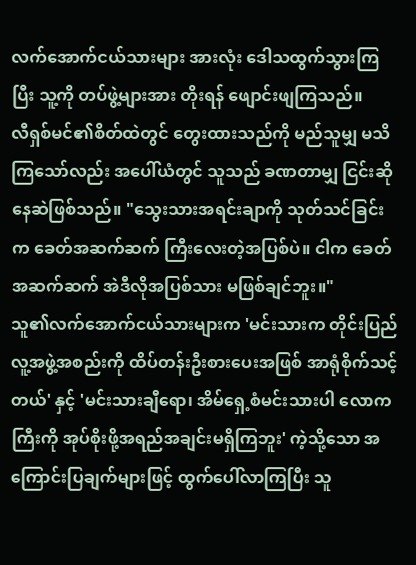လက်အောက်ငယ်သားများ အားလုံး ဒေါသထွက်သွားကြပြီး သူ့ကို တပ်ဖွဲ့များအား တိုးရန် ဖျောင်းဖျကြသည်။
လီရှစ်မင်၏စိတ်ထဲတွင် တွေးထားသည်ကို မည်သူမျှ မသိကြသော်လည်း အပေါ်ယံတွင် သူသည် ခဏတာမျှ ငြင်းဆိုနေဆဲဖြစ်သည်။ "သွေးသားအရင်းချာကို သုတ်သင်ခြင်းက ခေတ်အဆက်ဆက် ကြီးလေးတဲ့အပြစ်ပဲ။ ငါက ခေတ်အဆက်ဆက် အဲဒီလိုအပြစ်သား မဖြစ်ချင်ဘူး။"
သူ၏လက်အောက်ငယ်သားများက 'မင်းသားက တိုင်းပြည်လူ့အဖွဲ့အစည်းကို ထိပ်တန်းဦးစားပေးအဖြစ် အာရုံစိုက်သင့်တယ်' နှင့် 'မင်းသားချီရော၊ အိမ်ရှေ့စံမင်းသားပါ လောကကြီးကို အုပ်စိုးဖို့အရည်အချင်းမရှိကြဘူး' ကဲ့သို့သော အကြောင်းပြချက်များဖြင့် ထွက်ပေါ်လာကြပြီး သူ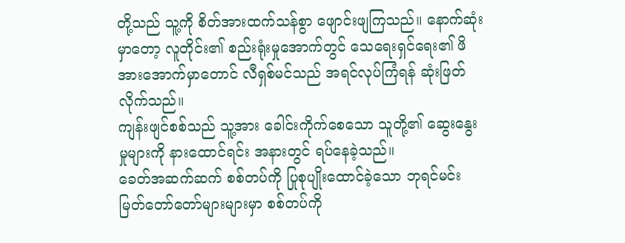တို့သည် သူ့ကို စိတ်အားထက်သန်စွာ ဖျောင်းဖျကြသည်။ နောက်ဆုံးမှာတော့ လူတိုင်း၏ စည်းရုံးမှုအောက်တွင် သေရေးရှင်ရေး၏ ဖိအားအောက်မှာတောင် လီရှစ်မင်သည် အရင်လုပ်ကြံရန် ဆုံးဖြတ်လိုက်သည်။
ကျန်းဖျင်စစ်သည် သူ့အား ခေါင်းကိုက်စေသော သူတို့၏ ဆွေးနွေးမှုများကို နားထောင်ရင်း အနားတွင် ရပ်နေခဲ့သည်။
ခေတ်အဆက်ဆက် စစ်တပ်ကို ပြုစုပျိုးထောင်ခဲ့သော ဘုရင်မင်းမြတ်တော်တော်များများမှာ စစ်တပ်ကို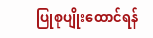ပြုစုပျိုးထောင်ရန်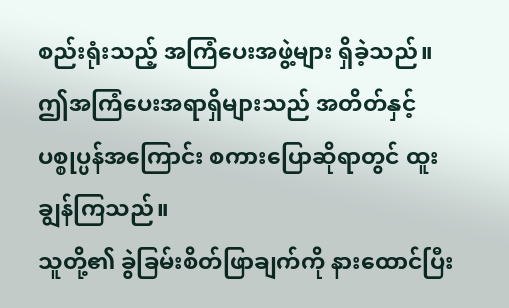စည်းရုံးသည့် အကြံပေးအဖွဲ့များ ရှိခဲ့သည်။ ဤအကြံပေးအရာရှိများသည် အတိတ်နှင့် ပစ္စုပ္ပန်အကြောင်း စကားပြောဆိုရာတွင် ထူးချွန်ကြသည်။
သူတို့၏ ခွဲခြမ်းစိတ်ဖြာချက်ကို နားထောင်ပြီး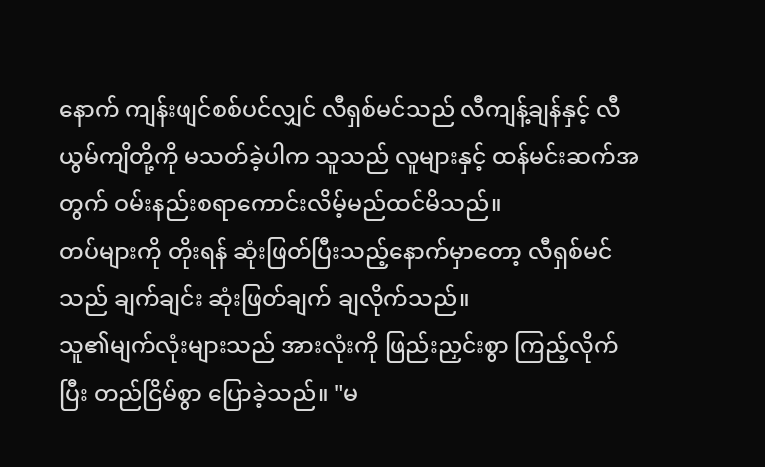နောက် ကျန်းဖျင်စစ်ပင်လျှင် လီရှစ်မင်သည် လီကျန့်ချန်နှင့် လီယွမ်ကျိတို့ကို မသတ်ခဲ့ပါက သူသည် လူများနှင့် ထန်မင်းဆက်အတွက် ဝမ်းနည်းစရာကောင်းလိမ့်မည်ထင်မိသည်။
တပ်များကို တိုးရန် ဆုံးဖြတ်ပြီးသည့်နောက်မှာတော့ လီရှစ်မင်သည် ချက်ချင်း ဆုံးဖြတ်ချက် ချလိုက်သည်။
သူ၏မျက်လုံးများသည် အားလုံးကို ဖြည်းညှင်းစွာ ကြည့်လိုက်ပြီး တည်ငြိမ်စွာ ပြောခဲ့သည်။ "မ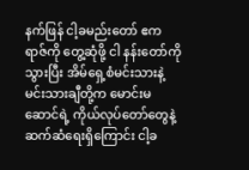နက်ဖြန် ငါ့ခမည်းတော် ဧကရာဇ်ကို တွေ့ဆုံဖို့ ငါ နန်းတော်ကိုသွားပြီး အိမ်ရှေ့စံမင်းသားနဲ့ မင်းသားချီတို့က မောင်းမဆောင်ရဲ့ ကိုယ်လုပ်တော်တွေနဲ့ ဆက်ဆံရေးရှိကြောင်း ငါ့ခ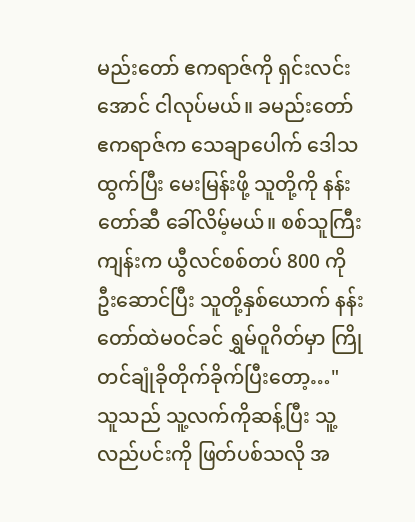မည်းတော် ဧကရာဇ်ကို ရှင်းလင်းအောင် ငါလုပ်မယ်။ ခမည်းတော် ဧကရာဇ်က သေချာပေါက် ဒေါသထွက်ပြီး မေးမြန်းဖို့ သူတို့ကို နန်းတော်ဆီ ခေါ်လိမ့်မယ်။ စစ်သူကြီးကျန်းက ယွီလင်စစ်တပ် 800 ကို ဦးဆောင်ပြီး သူတို့နှစ်ယောက် နန်းတော်ထဲမဝင်ခင် ရွှမ်ဝူဂိတ်မှာ ကြိုတင်ချုံခိုတိုက်ခိုက်ပြီးတော့…"
သူသည် သူ့လက်ကိုဆန့်ပြီး သူ့လည်ပင်းကို ဖြတ်ပစ်သလို အ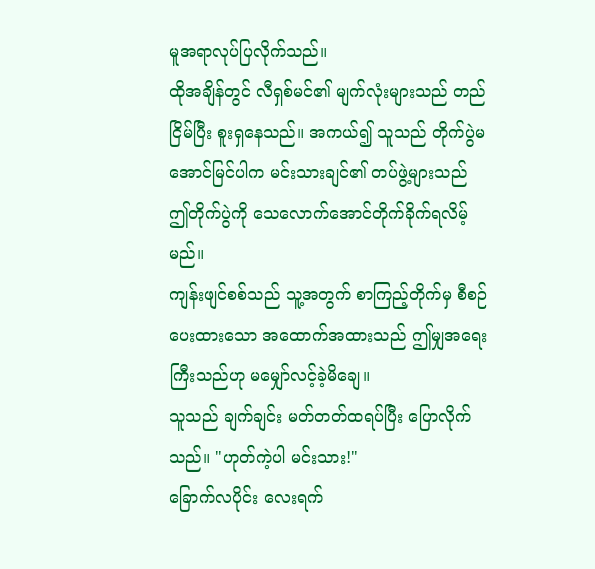မူအရာလုပ်ပြလိုက်သည်။
ထိုအချိန်တွင် လီရှစ်မင်၏ မျက်လုံးများသည် တည်ငြိမ်ပြီး စူးရှနေသည်။ အကယ်၍ သူသည် တိုက်ပွဲမအောင်မြင်ပါက မင်းသားချင်၏ တပ်ဖွဲ့များသည် ဤတိုက်ပွဲကို သေလောက်အောင်တိုက်ခိုက်ရလိမ့်မည်။
ကျန်းဖျင်စစ်သည် သူ့အတွက် စာကြည့်တိုက်မှ စီစဉ်ပေးထားသော အထောက်အထားသည် ဤမျှအရေးကြီးသည်ဟု မမျှော်လင့်ခဲ့မိချေ။
သူသည် ချက်ချင်း မတ်တတ်ထရပ်ပြီး ပြောလိုက်သည်။ "ဟုတ်ကဲ့ပါ မင်းသား!"
ခြောက်လပိုင်း လေးရက်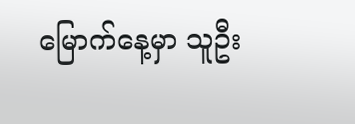မြောက်နေ့မှာ သူဦး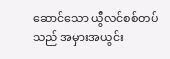ဆောင်သော ယွီလင်စစ်တပ်သည် အမှားအယွင်း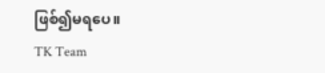ဖြစ်၍မရပေ။
TK Team